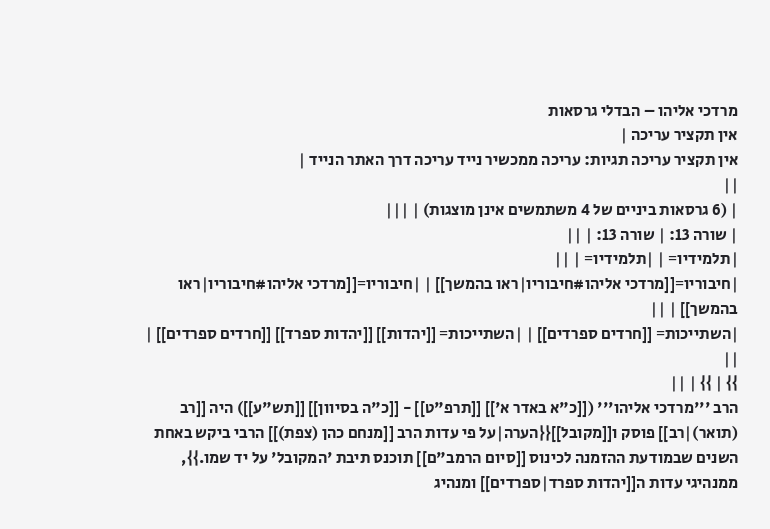מרדכי אליהו – הבדלי גרסאות
אין תקציר עריכה |
אין תקציר עריכה תגיות: עריכה ממכשיר נייד עריכה דרך האתר הנייד |
||
| (6 גרסאות ביניים של 4 משתמשים אינן מוצגות) | |||
| שורה 13: | שורה 13: | ||
|תלמידיו= | |תלמידיו= | ||
|חיבוריו=[[מרדכי אליהו#חיבוריו|ראו בהמשך]] | |חיבוריו=[[מרדכי אליהו#חיבוריו|ראו בהמשך]] | ||
|השתייכות= [[חרדים ספרדים]] | |השתייכות= [[יהדות]] [[יהדות ספרד]] [[חרדים ספרדים]] | ||
}} | }} | ||
הרב '''מרדכי אליהו''' ([[כ"א באדר א']] [[תרפ"ט]] - [[כ"ה בסיוון]] [[תש"ע]]) היה [[רב (תואר)|רב]] פוסק ו[[מקובל]]{{הערה|על פי עדות הרב [[מנחם כהן (צפת)]] הרבי ביקש באחת השנים שבמודעת ההזמנה לכינוס [[סיום הרמב"ם]] תוכנס תיבת 'המקובל' על יד שמו.}}, ממנהיגי עדות ה[[יהדות ספרד|ספרדים]] ומנהיג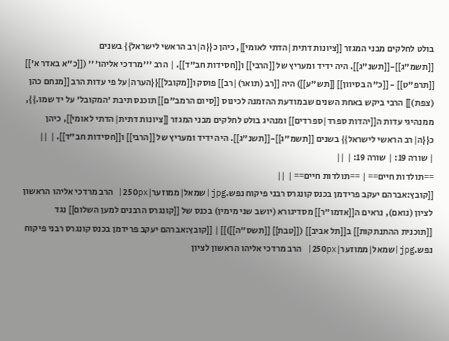בולט לחלקים מבני המגזר [[ציונות דתית|הדתי לאומי]], כיהן כ{{ה|רב הראשי לישראל}} בשנים [[תשמ"ג]]-[[תשנ"ג]]. היה ידיד ומעריץ של [[הרבי]] ו[[חסידות חב"ד]]. | הרב '''מרדכי אליהו''' ([[כ"א באדר א']] [[תרפ"ט]] - [[כ"ה בסיוון]] [[תש"ע]]) היה [[רב (תואר)|רב]] פוסק ו[[מקובל]]{{הערה|על פי עדות הרב [[מנחם כהן (צפת)]] הרבי ביקש באחת השנים שבמודעת ההזמנה לכינוס [[סיום הרמב"ם]] תוכנס תיבת 'המקובל' על יד שמו.}}, ממנהיגי עדות ה[[יהדות ספרד|ספרדים]] ומנהיג בולט לחלקים מבני המגזר [[ציונות דתית|הדתי לאומי]], כיהן כ{{ה|רב הראשי לישראל}} בשנים [[תשמ"ג]]-[[תשנ"ג]]. היה ידיד ומעריץ של [[הרבי]] ו[[חסידות חב"ד]]. | ||
| שורה 19: | שורה 19: | ||
==תולדות חיים== | ==תולדות חיים== | ||
[[קובץ:אברהם יעקב פרידמן בכנס קונגרס רבני פיקוח נפש.jpg|שמאל|ממוזער|250px| הרב מרדכי אליהו הראשון לציון (נואם), נראים ה[[אדמו"ר]] מסדיגורא (יושב שני מימין) בכנס של [[קונגרס הרבנים למען השלום]] נגד [[תוכנית ההתנתקות]] ב[[תל אביב]] ([[טבת]] [[תשס"ה]])]] | [[קובץ:אברהם יעקב פרידמן בכנס קונגרס רבני פיקוח נפש.jpg|שמאל|ממוזער|250px| הרב מרדכי אליהו הראשון לציון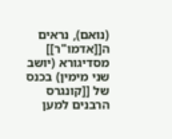(נואם), נראים ה[[אדמו"ר]] מסדיגורא (יושב שני מימין) בכנס של [[קונגרס הרבנים למען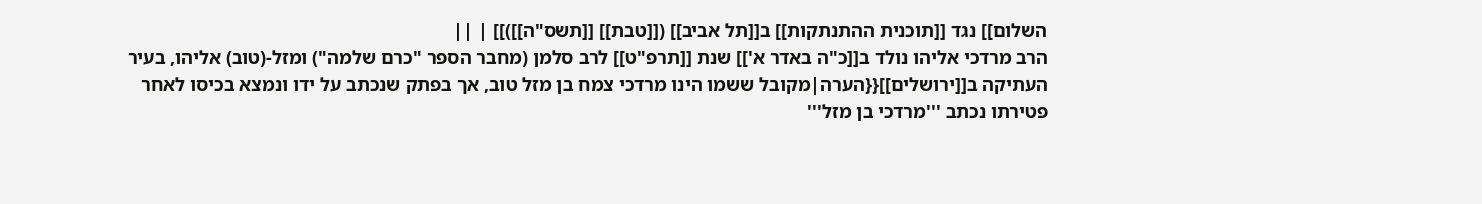השלום]] נגד [[תוכנית ההתנתקות]] ב[[תל אביב]] ([[טבת]] [[תשס"ה]])]] | ||
הרב מרדכי אליהו נולד ב[[כ"ה באדר א']] שנת [[תרפ"ט]] לרב סלמן (מחבר הספר "כרם שלמה") ומזל-(טוב) אליהו, בעיר העתיקה ב[[ירושלים]]{{הערה|מקובל ששמו הינו מרדכי צמח בן מזל טוב, אך בפתק שנכתב על ידו ונמצא בכיסו לאחר פטירתו נכתב '''מרדכי בן מזל'''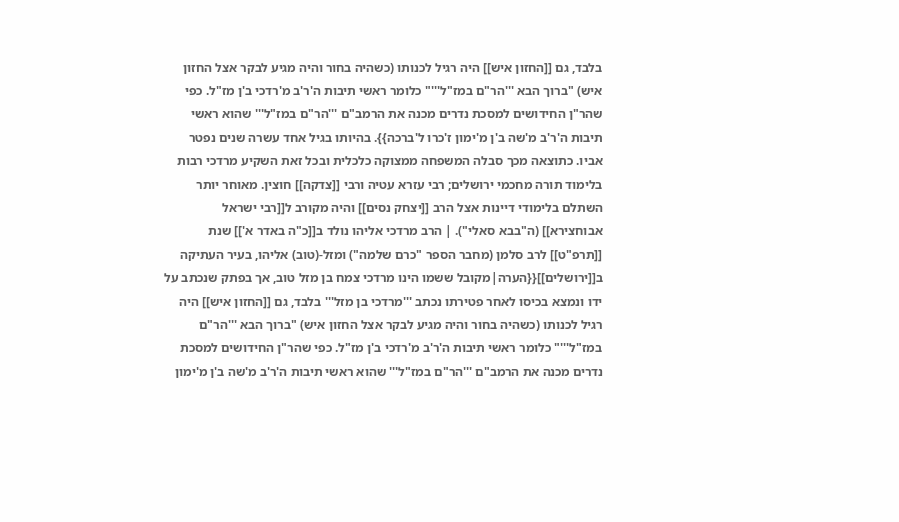בלבד, גם [[החזון איש]] היה רגיל לכנותו (כשהיה בחור והיה מגיע לבקר אצל החזון איש) "ברוך הבא '''הר"ם במז"ל'''" כלומר ראשי תיבות ה'ר'ב מ'רדכי ב'ן מז"ל. כפי שהר"ן החידושים למסכת נדרים מכנה את הרמב"ם '''הר"ם במז"ל''' שהוא ראשי תיבות ה'ר'ב מ'שה ב'ן מ'ימון ז'כרו ל'ברכה}}. בהיותו בגיל אחד עשרה שנים נפטר אביו. כתוצאה מכך סבלה המשפחה ממצוקה כלכלית ובכל זאת השקיע מרדכי רבות בלימוד תורה מחכמי ירושלים; רבי עזרא עטיה ורבי [[צדקה]] חוצין. מאוחר יותר השתלם בלימודי דיינות אצל הרב [[יצחק נסים]] והיה מקורב ל[[רבי ישראל אבוחצירא]] (ה"בבא סאלי"). | הרב מרדכי אליהו נולד ב[[כ"ה באדר א']] שנת [[תרפ"ט]] לרב סלמן (מחבר הספר "כרם שלמה") ומזל-(טוב) אליהו, בעיר העתיקה ב[[ירושלים]]{{הערה|מקובל ששמו הינו מרדכי צמח בן מזל טוב, אך בפתק שנכתב על ידו ונמצא בכיסו לאחר פטירתו נכתב '''מרדכי בן מזל''' בלבד, גם [[החזון איש]] היה רגיל לכנותו (כשהיה בחור והיה מגיע לבקר אצל החזון איש) "ברוך הבא '''הר"ם במז"ל'''" כלומר ראשי תיבות ה'ר'ב מ'רדכי ב'ן מז"ל. כפי שהר"ן החידושים למסכת נדרים מכנה את הרמב"ם '''הר"ם במז"ל''' שהוא ראשי תיבות ה'ר'ב מ'שה ב'ן מ'ימון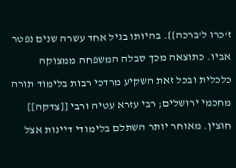ז'כרו ל'ברכה}}. בהיותו בגיל אחד עשרה שנים נפטר אביו. כתוצאה מכך סבלה המשפחה ממצוקה כלכלית ובכל זאת השקיע מרדכי רבות בלימוד תורה מחכמי ירושלים; רבי עזרא עטיה ורבי [[צדקה]] חוצין. מאוחר יותר השתלם בלימודי דיינות אצל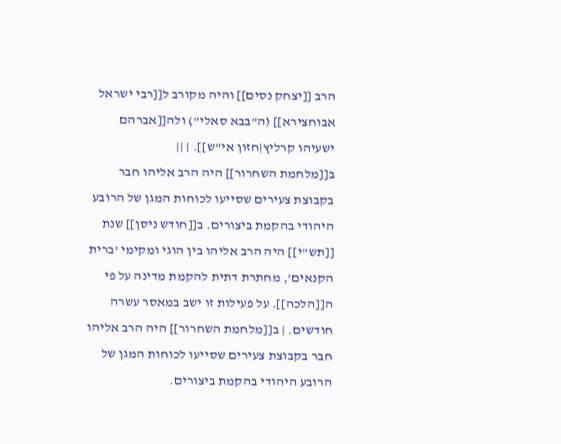הרב [[יצחק נסים]] והיה מקורב ל[[רבי ישראל אבוחצירא]] (ה"בבא סאלי") ולה[[אברהם ישעיהו קרליץ|חזון אי"ש]]. | ||
ב[[מלחמת השחרור]] היה הרב אליהו חבר בקבוצת צעירים שסייעו לכוחות המגן של הרובע היהודי בהקמת ביצורים. ב[[חודש ניסן]] שנת [[תש"י]] היה הרב אליהו בין הוגי ומקימי 'ברית הקנאים', מחתרת דתית להקמת מדינה על פי ה[[הלכה]]. על פעילות זו ישב במאסר עשרה חודשים. | ב[[מלחמת השחרור]] היה הרב אליהו חבר בקבוצת צעירים שסייעו לכוחות המגן של הרובע היהודי בהקמת ביצורים.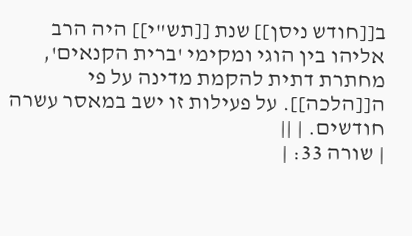ב[[חודש ניסן]] שנת [[תש"י]] היה הרב אליהו בין הוגי ומקימי 'ברית הקנאים', מחתרת דתית להקמת מדינה על פי ה[[הלכה]]. על פעילות זו ישב במאסר עשרה חודשים. | ||
| שורה 33: |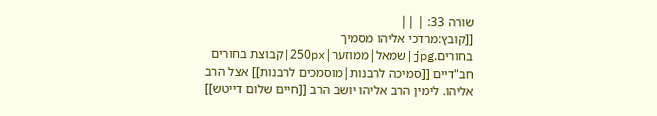שורה 33: | ||
[[קובץ:מרדכי אליהו מסמיך בחורים.jpg|שמאל|ממוזער|250px|קבוצת בחורים חב"דיים [[סמיכה לרבנות|מוסמכים לרבנות]] אצל הרב אליהו. לימין הרב אליהו יושב הרב [[חיים שלום דייטש]]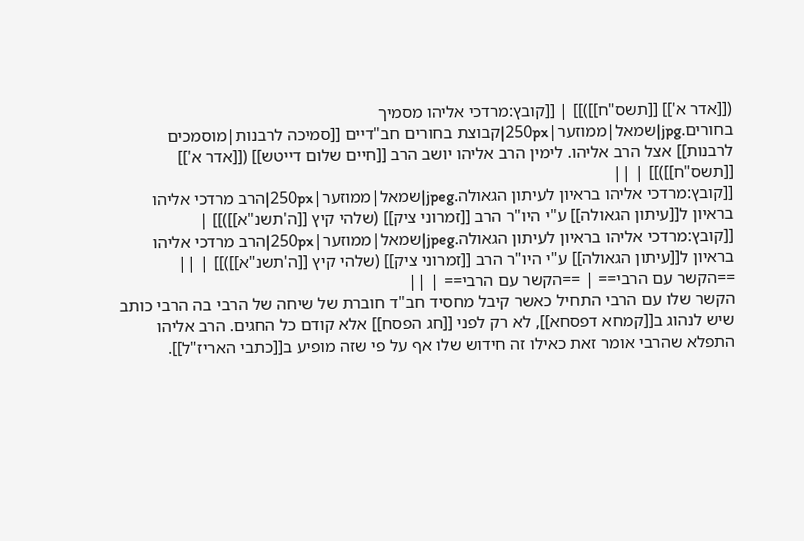([[אדר א']] [[תשס"ח]])]] | [[קובץ:מרדכי אליהו מסמיך בחורים.jpg|שמאל|ממוזער|250px|קבוצת בחורים חב"דיים [[סמיכה לרבנות|מוסמכים לרבנות]] אצל הרב אליהו. לימין הרב אליהו יושב הרב [[חיים שלום דייטש]] ([[אדר א']] [[תשס"ח]])]] | ||
[[קובץ:מרדכי אליהו בראיון לעיתון הגאולה.jpeg|שמאל|ממוזער|250px|הרב מרדכי אליהו בראיון ל[[עיתון הגאולה]] ע"י היו"ר הרב [[זמרוני ציק]] (שלהי קיץ [[ה'תשנ"א]])]] | [[קובץ:מרדכי אליהו בראיון לעיתון הגאולה.jpeg|שמאל|ממוזער|250px|הרב מרדכי אליהו בראיון ל[[עיתון הגאולה]] ע"י היו"ר הרב [[זמרוני ציק]] (שלהי קיץ [[ה'תשנ"א]])]] | ||
==הקשר עם הרבי== | ==הקשר עם הרבי== | ||
הקשר שלו עם הרבי התחיל כאשר קיבל מחסיד חב"ד חוברת של שיחה של הרבי בה הרבי כותב שיש לנהוג ב[[קמחא דפסחא]], לא רק לפני [[חג הפסח]] אלא קודם כל החגים. הרב אליהו התפלא שהרבי אומר זאת כאילו זה חידוש שלו אף על פי שזה מופיע ב[[כתבי האריז"ל]].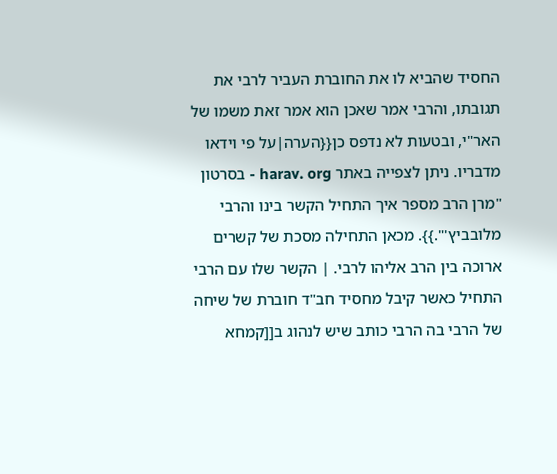החסיד שהביא לו את החוברת העביר לרבי את תגובתו, והרבי אמר שאכן הוא אמר זאת משמו של האר"י, ובטעות לא נדפס כן{{הערה|על פי וידאו מדבריו. ניתן לצפייה באתר harav. org - בסרטון "מרן הרב מספר איך התחיל הקשר בינו והרבי מלובביץ'".}}. מכאן התחילה מסכת של קשרים ארוכה בין הרב אליהו לרבי. | הקשר שלו עם הרבי התחיל כאשר קיבל מחסיד חב"ד חוברת של שיחה של הרבי בה הרבי כותב שיש לנהוג ב[[קמחא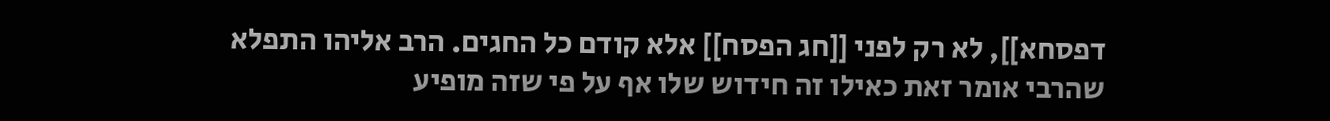דפסחא]], לא רק לפני [[חג הפסח]] אלא קודם כל החגים. הרב אליהו התפלא שהרבי אומר זאת כאילו זה חידוש שלו אף על פי שזה מופיע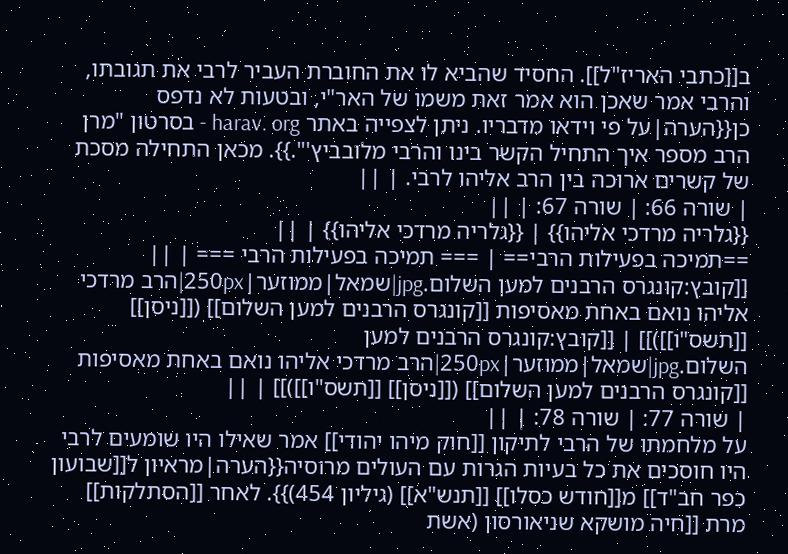ב[[כתבי האריז"ל]]. החסיד שהביא לו את החוברת העביר לרבי את תגובתו, והרבי אמר שאכן הוא אמר זאת משמו של האר"י, ובטעות לא נדפס כן{{הערה|על פי וידאו מדבריו. ניתן לצפייה באתר harav. org - בסרטון "מרן הרב מספר איך התחיל הקשר בינו והרבי מלובביץ'".}}. מכאן התחילה מסכת של קשרים ארוכה בין הרב אליהו לרבי. | ||
| שורה 66: | שורה 67: | ||
{{גלריה מרדכי אליהו}} | {{גלריה מרדכי אליהו}} | ||
==תמיכה בפעילות הרבי== | === תמיכה בפעילות הרבי === | ||
[[קובץ:קונגרס הרבנים למען השלום.jpg|שמאל|ממוזער|250px|הרב מרדכי אליהו נואם באחת מאסיפות [[קונגרס הרבנים למען השלום]] ([[ניסן]] [[תשס"ו]])]] | [[קובץ:קונגרס הרבנים למען השלום.jpg|שמאל|ממוזער|250px|הרב מרדכי אליהו נואם באחת מאסיפות [[קונגרס הרבנים למען השלום]] ([[ניסן]] [[תשס"ו]])]] | ||
| שורה 77: | שורה 78: | ||
על מלחמתו של הרבי לתיקון [[חוק מיהו יהודי]] אמר שאילו היו שומעים לרבי היו חוסכים את כל בעיות הגרות עם העולים מרוסיה{{הערה|מראיון ל[[שבועון כפר חב"ד]] מ[[חודש כסלו]] [[תנש"א]] (גיליון 454)}}. לאחר [[הסתלקות]] מרת [[חיה מושקא שניאורסון (אשת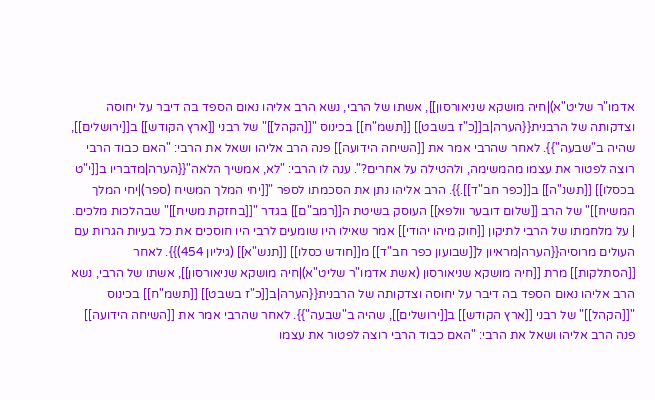אדמו"ר שליט"א)|חיה מושקא שניאורסון]], אשתו של הרבי, נשא הרב אליהו נאום הספד בה דיבר על יחוסה וצדקותה של הרבנית{{הערה|ב[[כ"ז בשבט]] [[תשמ"ח]] בכינוס "[[הקהל]]" של רבני [[ארץ הקודש]] ב[[ירושלים]], שהיה ב"שבעה"}}. לאחר שהרבי אמר את [[השיחה הידועה]] פנה הרב אליהו ושאל את הרבי: "האם כבוד הרבי רוצה לפטור את עצמו מהמשימה, ולהטילה על אחרים?". ענה לו הרבי: "לא, אמשיך הלאה"{{הערה|מדבריו ב[[י"ט בכסלו]] [[תשנ"ה]] ב[[כפר חב"ד]].}}. הרב אליהו נתן את הסכמתו לספר "[[יחי המלך המשיח (ספר)|יחי המלך המשיח]]" של הרב [[שלום דובער וולפא]] העוסק בשיטת ה[[רמב"ם]] בגדר "[[בחזקת משיח]]" שבהלכות מלכים. | על מלחמתו של הרבי לתיקון [[חוק מיהו יהודי]] אמר שאילו היו שומעים לרבי היו חוסכים את כל בעיות הגרות עם העולים מרוסיה{{הערה|מראיון ל[[שבועון כפר חב"ד]] מ[[חודש כסלו]] [[תנש"א]] (גיליון 454)}}. לאחר [[הסתלקות]] מרת [[חיה מושקא שניאורסון (אשת אדמו"ר שליט"א)|חיה מושקא שניאורסון]], אשתו של הרבי, נשא הרב אליהו נאום הספד בה דיבר על יחוסה וצדקותה של הרבנית{{הערה|ב[[כ"ז בשבט]] [[תשמ"ח]] בכינוס "[[הקהל]]" של רבני [[ארץ הקודש]] ב[[ירושלים]], שהיה ב"שבעה"}}. לאחר שהרבי אמר את [[השיחה הידועה]] פנה הרב אליהו ושאל את הרבי: "האם כבוד הרבי רוצה לפטור את עצמו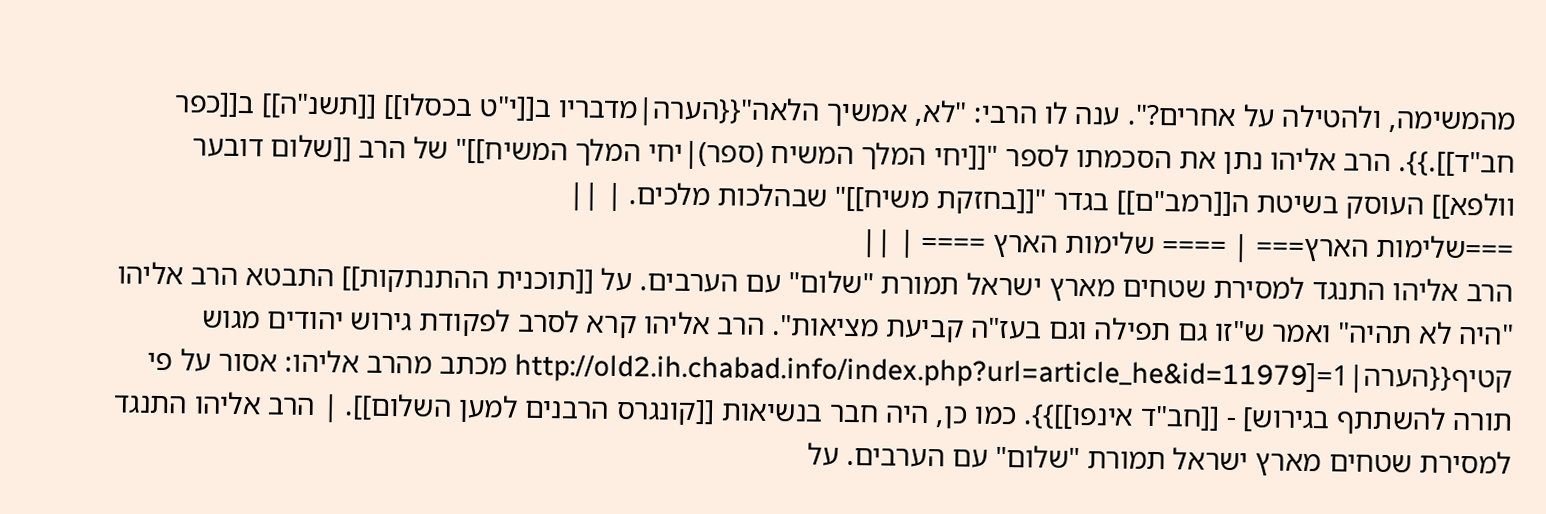מהמשימה, ולהטילה על אחרים?". ענה לו הרבי: "לא, אמשיך הלאה"{{הערה|מדבריו ב[[י"ט בכסלו]] [[תשנ"ה]] ב[[כפר חב"ד]].}}. הרב אליהו נתן את הסכמתו לספר "[[יחי המלך המשיח (ספר)|יחי המלך המשיח]]" של הרב [[שלום דובער וולפא]] העוסק בשיטת ה[[רמב"ם]] בגדר "[[בחזקת משיח]]" שבהלכות מלכים. | ||
===שלימות הארץ=== | ==== שלימות הארץ ==== | ||
הרב אליהו התנגד למסירת שטחים מארץ ישראל תמורת "שלום" עם הערבים. על [[תוכנית ההתנתקות]] התבטא הרב אליהו "היה לא תהיה" ואמר ש"זו גם תפילה וגם בעז"ה קביעת מציאות". הרב אליהו קרא לסרב לפקודת גירוש יהודים מגוש קטיף{{הערה|1=[http://old2.ih.chabad.info/index.php?url=article_he&id=11979 מכתב מהרב אליהו: אסור על פי תורה להשתתף בגירוש] - [[חב"ד אינפו]]}}. כמו כן, היה חבר בנשיאות [[קונגרס הרבנים למען השלום]]. | הרב אליהו התנגד למסירת שטחים מארץ ישראל תמורת "שלום" עם הערבים. על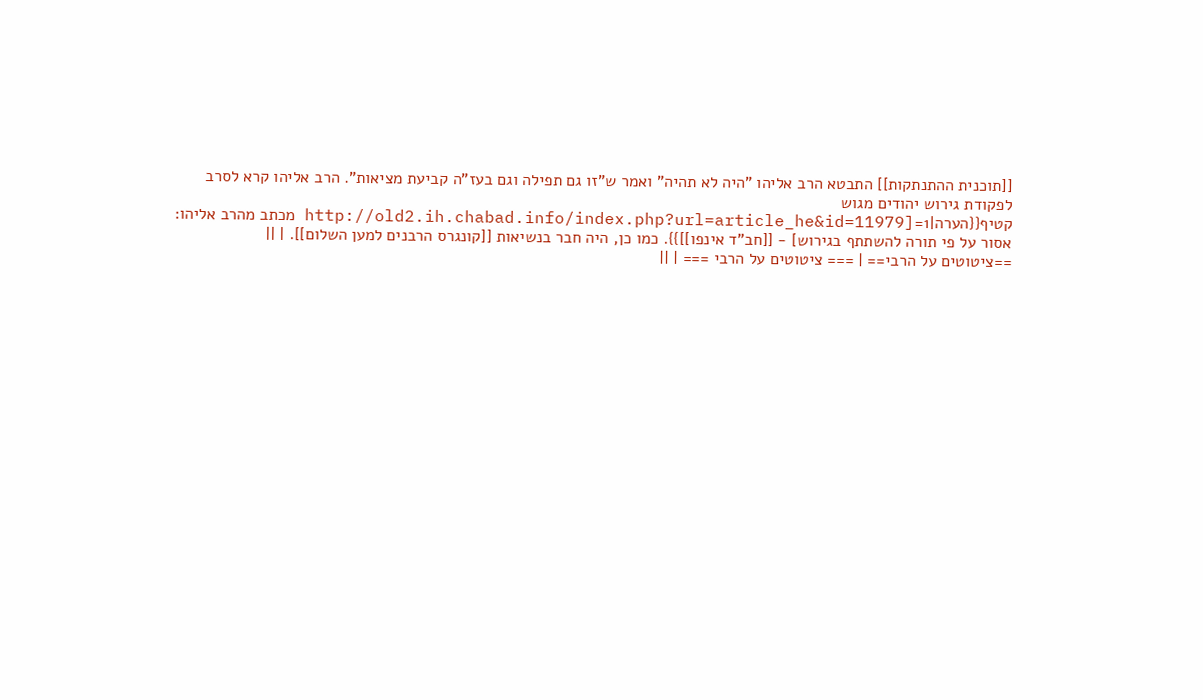[[תוכנית ההתנתקות]] התבטא הרב אליהו "היה לא תהיה" ואמר ש"זו גם תפילה וגם בעז"ה קביעת מציאות". הרב אליהו קרא לסרב לפקודת גירוש יהודים מגוש קטיף{{הערה|1=[http://old2.ih.chabad.info/index.php?url=article_he&id=11979 מכתב מהרב אליהו: אסור על פי תורה להשתתף בגירוש] - [[חב"ד אינפו]]}}. כמו כן, היה חבר בנשיאות [[קונגרס הרבנים למען השלום]]. | ||
==ציטוטים על הרבי== | === ציטוטים על הרבי === | ||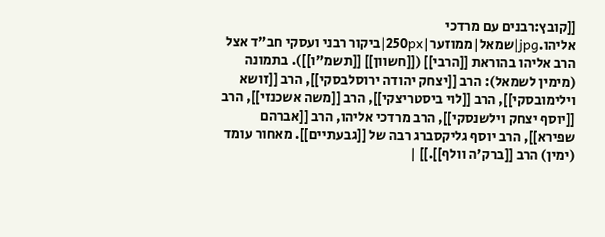[[קובץ:רבנים עם מרדכי אליהו.jpg|שמאל|ממוזער|250px|ביקור רבני ועסקי חב"ד אצל הרב אליהו בהוראת [[הרבי]] ([[חשוון]] [[תשמ"ו]]). בתמונה (מימין לשמאל): הרב [[יצחק יהודה ירוסלבסקי]], הרב [[זושא וילימובסקי]], הרב [[לוי ביסטריצקי]], הרב [[משה אשכנזי]], הרב [[יוסף יצחק וילשנסקי]], הרב מרדכי אליהו, הרב [[אברהם שפירא]], הרב יוסף גליקסברג רבה של [[גבעתיים]]. מאחור עומד (ימין) הרב [[ברק'ה וולף]].]] |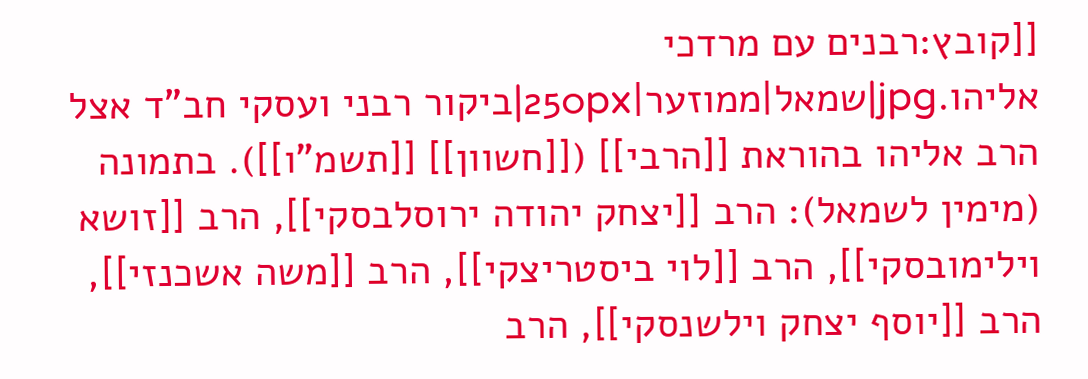[[קובץ:רבנים עם מרדכי אליהו.jpg|שמאל|ממוזער|250px|ביקור רבני ועסקי חב"ד אצל הרב אליהו בהוראת [[הרבי]] ([[חשוון]] [[תשמ"ו]]). בתמונה (מימין לשמאל): הרב [[יצחק יהודה ירוסלבסקי]], הרב [[זושא וילימובסקי]], הרב [[לוי ביסטריצקי]], הרב [[משה אשכנזי]], הרב [[יוסף יצחק וילשנסקי]], הרב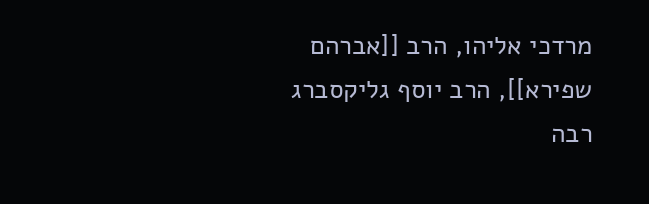מרדכי אליהו, הרב [[אברהם שפירא]], הרב יוסף גליקסברג רבה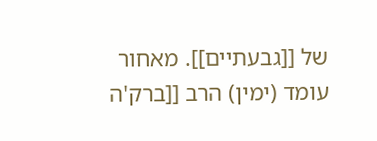של [[גבעתיים]]. מאחור עומד (ימין) הרב [[ברק'ה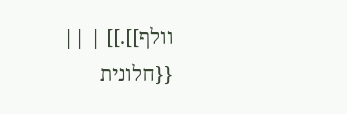וולף]].]] | ||
{{חלונית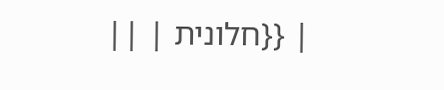| {{חלונית | ||